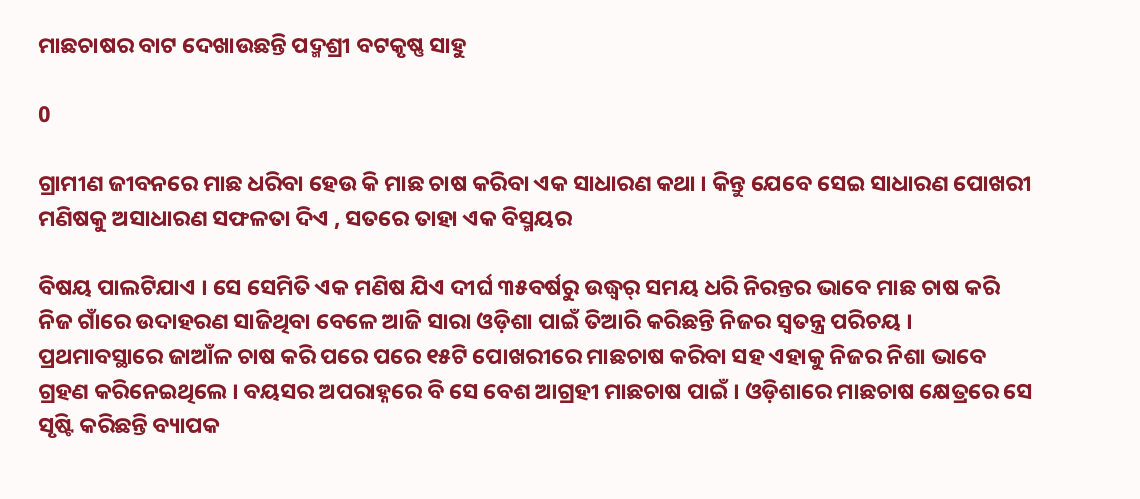ମାଛଚାଷର ବାଟ ଦେଖାଉଛନ୍ତି ପଦ୍ମଶ୍ରୀ ବଟକୃଷ୍ଣ ସାହୁ

0

ଗ୍ରାମୀଣ ଜୀବନରେ ମାଛ ଧରିବା ହେଉ କି ମାଛ ଚାଷ କରିବା ଏକ ସାଧାରଣ କଥା । କିନ୍ତୁ ଯେବେ ସେଇ ସାଧାରଣ ପୋଖରୀ ମଣିଷକୁ ଅସାଧାରଣ ସଫଳତା ଦିଏ , ସତରେ ତାହା ଏକ ବିସ୍ମୟର

ବିଷୟ ପାଲଟିଯାଏ । ସେ ସେମିତି ଏକ ମଣିଷ ଯିଏ ଦୀର୍ଘ ୩୫ବର୍ଷରୁ ଉଦ୍ଧ୍ୱର୍ ସମୟ ଧରି ନିରନ୍ତର ଭାବେ ମାଛ ଚାଷ କରି ନିଜ ଗାଁରେ ଉଦାହରଣ ସାଜିଥିବା ବେଳେ ଆଜି ସାରା ଓଡ଼ିଶା ପାଇଁ ତିଆରି କରିଛନ୍ତି ନିଜର ସ୍ୱତନ୍ତ୍ର ପରିଚୟ । ପ୍ରଥମାବସ୍ଥାରେ ଜାଆଁଳ ଚାଷ କରି ପରେ ପରେ ୧୫ଟି ପୋଖରୀରେ ମାଛଚାଷ କରିବା ସହ ଏହାକୁ ନିଜର ନିଶା ଭାବେ ଗ୍ରହଣ କରିନେଇଥିଲେ । ବୟସର ଅପରାହ୍ନରେ ବି ସେ ବେଶ ଆଗ୍ରହୀ ମାଛଚାଷ ପାଇଁ । ଓଡ଼ିଶାରେ ମାଛଚାଷ କ୍ଷେତ୍ରରେ ସେ ସୃଷ୍ଟି କରିଛନ୍ତି ବ୍ୟାପକ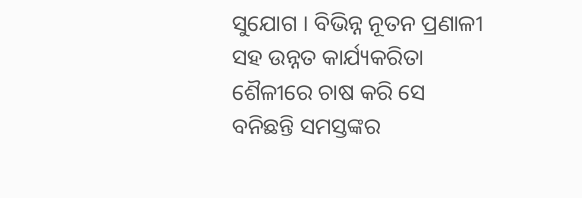ସୁଯୋଗ । ବିଭିନ୍ନ ନୂତନ ପ୍ରଣାଳୀ ସହ ଉନ୍ନତ କାର୍ଯ୍ୟକରିତା ଶୈଳୀରେ ଚାଷ କରି ସେ ବନିଛନ୍ତି ସମସ୍ତଙ୍କର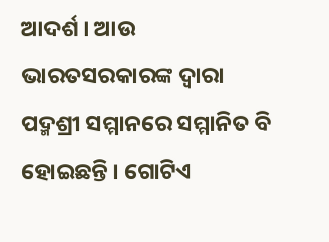ଆଦର୍ଶ । ଆଉ ଭାରତସରକାରଙ୍କ ଦ୍ୱାରା ପଦ୍ମଶ୍ରୀ ସମ୍ମାନରେ ସମ୍ମାନିତ ବି ହୋଇଛନ୍ତି । ଗୋଟିଏ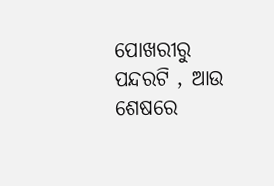ପୋଖରୀରୁ ପନ୍ଦରଟି , ଆଉ ଶେଷରେ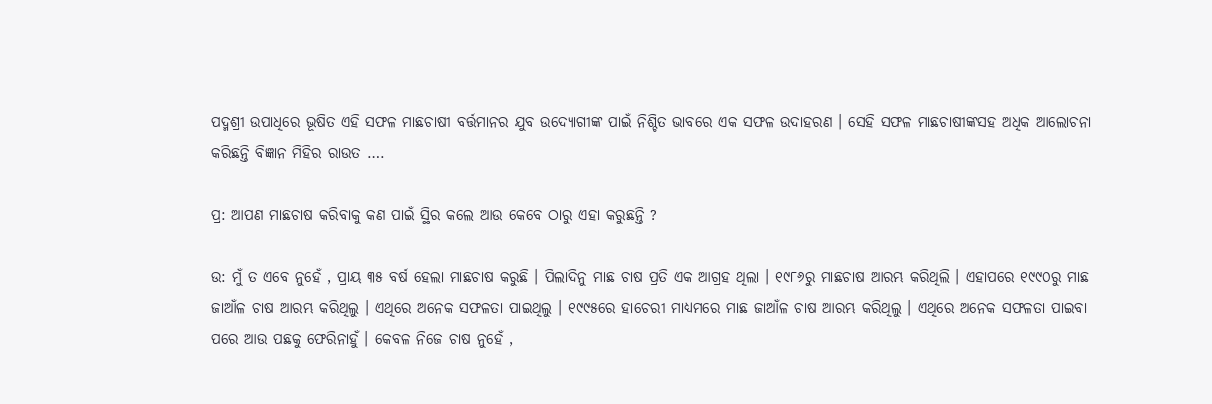ପଦ୍ମଶ୍ରୀ ଉପାଧିରେ ଭୂଷିତ ଏହି ସଫଳ ମାଛଚାଷୀ ବର୍ତ୍ତମାନର ଯୁବ ଉଦ୍ୟୋଗୀଙ୍କ ପାଇଁ ନିଶ୍ଚିତ ଭାବରେ ଏକ ସଫଳ ଉଦାହରଣ । ସେହି ସଫଳ ମାଛଚାଷୀଙ୍କସହ ଅଧିକ ଆଲୋଚନା କରିଛନ୍ତି ବିଜ୍ଞାନ ମିହିର ରାଉତ ….

ପ୍ର: ଆପଣ ମାଛଚାଷ କରିବାକୁ କଣ ପାଇଁ ସ୍ଥିର କଲେ ଆଉ କେବେ ଠାରୁ ଏହା କରୁଛନ୍ତି ?

ଉ: ମୁଁ ତ ଏବେ ନୁହେଁ , ପ୍ରାୟ ୩୫ ବର୍ଷ ହେଲା ମାଛଚାଷ କରୁଛି । ପିଲାଦିନୁ ମାଛ ଚାଷ ପ୍ରତି ଏକ ଆଗ୍ରହ ଥିଲା । ୧୯୮୬ରୁ ମାଛଚାଷ ଆରମ୍ଭ କରିଥିଲି । ଏହାପରେ ୧୯୯୦ରୁ ମାଛ ଜାଆଁଳ ଚାଷ ଆରମ୍ଭ କରିଥିଲୁ । ଏଥିରେ ଅନେକ ସଫଳତା ପାଇଥିଲୁ । ୧୯୯୫ରେ ହାଚେରୀ ମାଧ୍ୟମରେ ମାଛ ଜାଆଁଳ ଚାଷ ଆରମ୍ଭ କରିଥିଲୁ । ଏଥିରେ ଅନେକ ସଫଳତା ପାଇବା ପରେ ଆଉ ପଛକୁ ଫେରିନାହୁଁ । କେବଳ ନିଜେ ଚାଷ ନୁହେଁ ,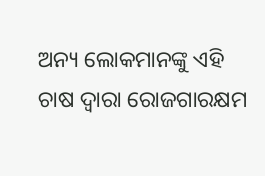ଅନ୍ୟ ଲୋକମାନଙ୍କୁ ଏହି ଚାଷ ଦ୍ୱାରା ରୋଜଗାରକ୍ଷମ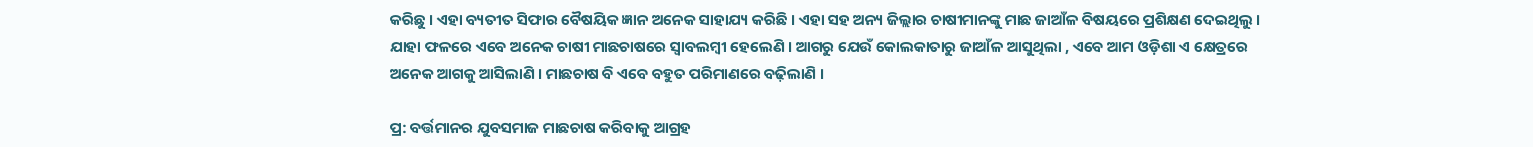କରିଛୁ । ଏହା ବ୍ୟତୀତ ସିଫାର ବୈଷୟିକ ଜ୍ଞାନ ଅନେକ ସାହାଯ୍ୟ କରିଛି । ଏହା ସହ ଅନ୍ୟ ଜିଲ୍ଲାର ଚାଷୀମାନଙ୍କୁ ମାଛ ଜାଆଁଳ ବିଷୟରେ ପ୍ରଶିକ୍ଷଣ ଦେଇଥିଲୁ । ଯାହା ଫଳରେ ଏବେ ଅନେକ ଚାଷୀ ମାଛଚାଷରେ ସ୍ୱାବଲମ୍ବୀ ହେଲେଣି । ଆଗରୁ ଯେଉଁ କୋଲକାତାରୁ ଜାଆଁଳ ଆସୁଥିଲା , ଏବେ ଆମ ଓଡ଼ିଶା ଏ କ୍ଷେତ୍ରରେ ଅନେକ ଆଗକୁ ଆସିଲାଣି । ମାଛଚାଷ ବି ଏବେ ବହୁତ ପରିମାଣରେ ବଢ଼ିଲାଣି ।

ପ୍ର: ବର୍ତ୍ତମାନର ଯୁବସମାଜ ମାଛଚାଷ କରିବାକୁ ଆଗ୍ରହ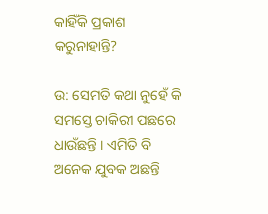କାହିଁକି ପ୍ରକାଶ କରୁନାହାନ୍ତି?

ଉ: ସେମତି କଥା ନୁହେଁ କି ସମସ୍ତେ ଚାକିରୀ ପଛରେ ଧାଉଁଛନ୍ତି । ଏମିତି ବି ଅନେକ ଯୁବକ ଅଛନ୍ତି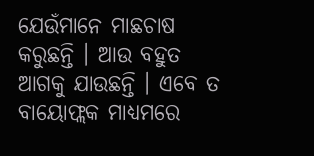ଯେଉଁମାନେ ମାଛଚାଷ କରୁଛନ୍ତି । ଆଉ ବହୁତ ଆଗକୁ ଯାଉଛନ୍ତି । ଏବେ ତ ବାୟୋଫ୍ଲକ ମାଧ୍ୟମରେ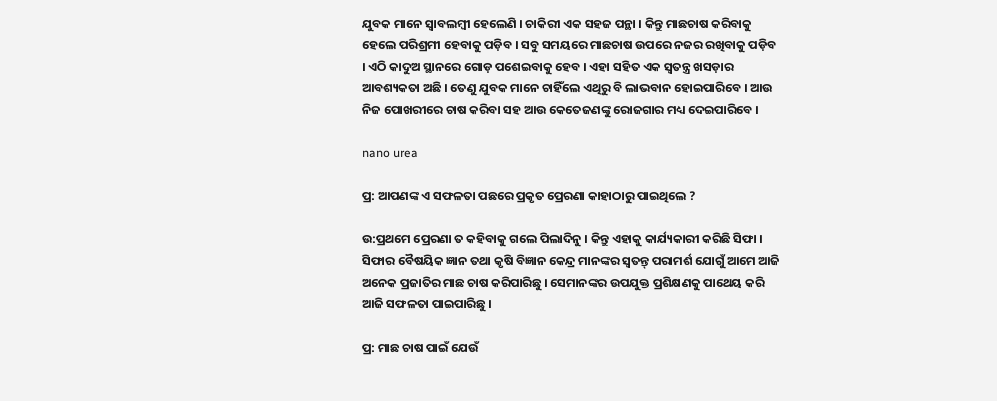ଯୁବକ ମାନେ ସ୍ୱାବଲମ୍ବୀ ହେଲେଣି । ଚାକିରୀ ଏକ ସହଜ ପନ୍ଥା । କିନ୍ତୁ ମାଛଚାଷ କରିବାକୁ ହେଲେ ପରିଶ୍ରମୀ ହେବାକୁ ପଡ଼ିବ । ସବୁ ସମୟରେ ମାଛଚାଷ ଉପରେ ନଜର ରଖିବାକୁ ପଡ଼ିବ । ଏଠି କାଦୁଅ ସ୍ଥାନରେ ଗୋଡ଼ ପଶେଇବାକୁ ହେବ । ଏହା ସହିତ ଏକ ସ୍ୱତନ୍ତ୍ର ଖସଡ଼ାର ଆବଶ୍ୟକତା ଅଛି । ତେଣୁ ଯୁବକ ମାନେ ଚାହିଁଲେ ଏଥିରୁ ବି ଲାଭବାନ ହୋଇପାରିବେ । ଆଉ ନିଜ ପୋଖରୀରେ ଚାଷ କରିବା ସହ ଆଉ କେତେଜଣଙ୍କୁ ରୋଜଗାର ମଧ୍ୟ ଦେଇପାରିବେ ।

nano urea

ପ୍ର: ଆପଣଙ୍କ ଏ ସଫଳତା ପଛରେ ପ୍ରକୃତ ପ୍ରେରଣା କାହାଠାରୁ ପାଇଥିଲେ ?

ଉ:ପ୍ରଥମେ ପ୍ରେରଣା ତ କହିବାକୁ ଗଲେ ପିଲାଦିନୁ । କିନ୍ତୁ ଏହାକୁ କାର୍ଯ୍ୟକାରୀ କରିଛି ସିଫା । ସିଫାର ବୈଷୟିକ ଜ୍ଞାନ ତଥା କୃଷି ବିଜ୍ଞାନ କେନ୍ଦ୍ର ମାନଙ୍କର ସ୍ୱତନ୍ତ୍ ପରାମର୍ଶ ଯୋଗୁଁ ଆମେ ଆଜି ଅନେକ ପ୍ରଜାତିର ମାଛ ଚାଷ କରିପାରିଛୁ । ସେମାନଙ୍କର ଉପଯୁକ୍ତ ପ୍ରଶିକ୍ଷଣକୁ ପାଥେୟ କରି ଆଜି ସଫଳତା ପାଇପାରିଛୁ ।

ପ୍ର: ମାଛ ଚାଷ ପାଇଁ ଯେଉଁ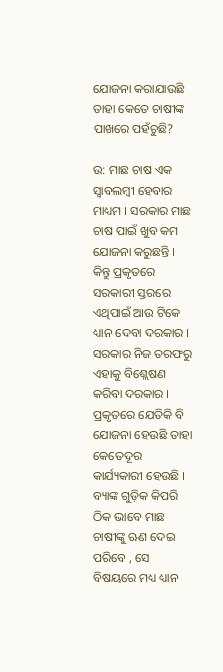ଯୋଜନା କରାଯାଉଛି ତାହା କେତେ ଚାଷୀଙ୍କ ପାଖରେ ପହଁଚୁଛି?

ଉ: ମାଛ ଚାଷ ଏକ ସ୍ୱାବଲମ୍ବୀ ହେବାର ମାଧ୍ୟମ । ସରକାର ମାଛ ଚାଷ ପାଇଁ ଖୁବ କମ ଯୋଜନା କରୁଛନ୍ତି । କିନ୍ତୁ ପ୍ରକୃତରେ ସରକାରୀ ସ୍ତରରେ ଏଥିପାଇଁ ଆଉ ଟିକେ ଧ୍ୟାନ ଦେବା ଦରକାର । ସରକାର ନିଜ ତରଫରୁ ଏହାକୁ ବିଶ୍ଲେଷଣ କରିବା ଦରକାର । ପ୍ରକୃତରେ ଯେତିକି ବି ଯୋଜନା ହେଉଛି ତାହା କେତେଦୂର କାର୍ଯ୍ୟକାରୀ ହେଉଛି । ବ୍ୟାଙ୍କ ଗୁଡ଼ିକ କିପରି ଠିକ ଭାବେ ମାଛ ଚାଷୀଙ୍କୁ ଋଣ ଦେଇ ପରିବେ , ସେ ବିଷୟରେ ମଧ୍ୟ ଧ୍ୟାନ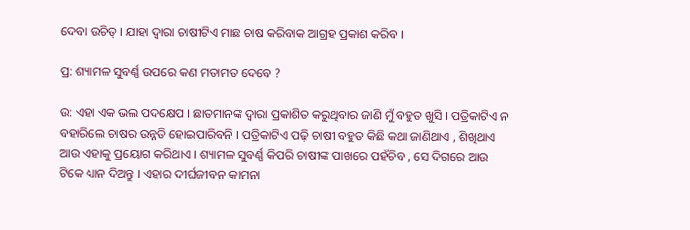ଦେବା ଉଚିତ୍ । ଯାହା ଦ୍ୱାରା ଚାଷୀଟିଏ ମାଛ ଚାଷ କରିବାକ ଆଗ୍ରହ ପ୍ରକାଶ କରିବ ।

ପ୍ର: ଶ୍ୟାମଳ ସୁବର୍ଣ୍ଣ ଉପରେ କଣ ମତାମତ ଦେବେ ?

ଉ: ଏହା ଏକ ଭଲ ପଦକ୍ଷେପ । ଛାତମାନଙ୍କ ଦ୍ୱାରା ପ୍ରକାଶିତ କରୁଥିବାର ଜାଣି ମୁଁ ବହୁତ ଖୁସି । ପତ୍ରିକାଟିଏ ନ ବହାରିଲେ ଚାଷର ଉନ୍ନତି ହୋଇପାରିବନି । ପତ୍ରିକାଟିଏ ପଢ଼ି ଚାଷୀ ବହୁତ କିଛି କଥା ଜାଣିଥାଏ , ଶିଖିଥାଏ ଆଉ ଏହାକୁ ପ୍ରୟୋଗ କରିଥାଏ । ଶ୍ୟାମଳ ସୁବର୍ଣ୍ଣ କିପରି ଚାଷୀଙ୍କ ପାଖରେ ପହଁଚିବ , ସେ ଦିଗରେ ଆଉ ଟିକେ ଧ୍ୟାନ ଦିଅନ୍ତୁ । ଏହାର ଦୀର୍ଘଜୀବନ କାମନା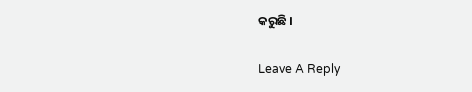କରୁଛି ।

Leave A Reply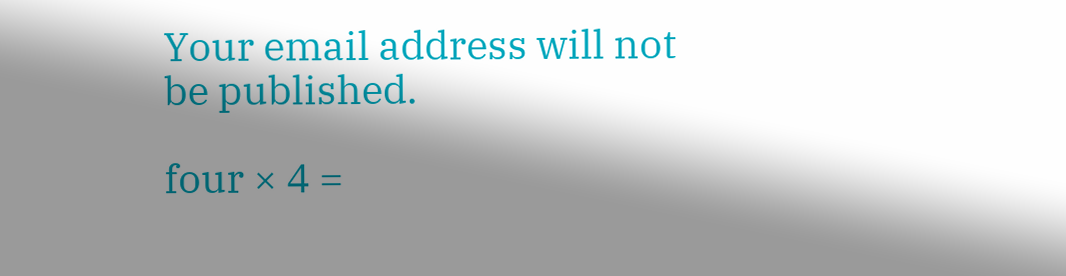Your email address will not be published.

four × 4 =